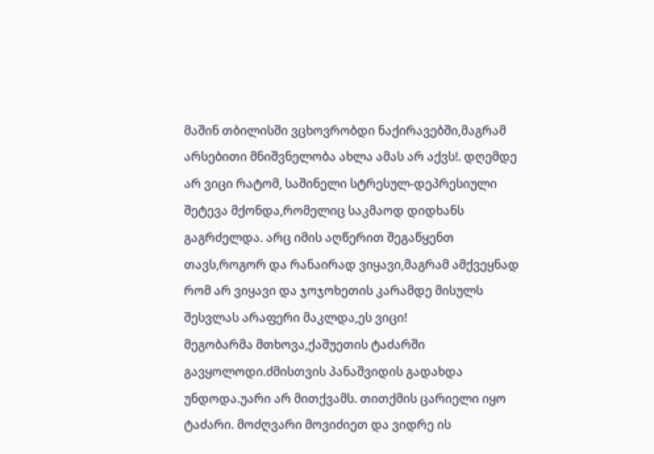მაშინ თბილისში ვცხოვრობდი ნაქირავებში,მაგრამ არსებითი მნიშვნელობა ახლა ამას არ აქვს!. დღემდე არ ვიცი რატომ, საშინელი სტრესულ-დეპრესიული შეტევა მქონდა,რომელიც საკმაოდ დიდხანს გაგრძელდა. არც იმის აღწერით შეგაწყენთ თავს,როგორ და რანაირად ვიყავი,მაგრამ ამქვეყნად რომ არ ვიყავი და ჯოჯოხეთის კარამდე მისულს შესვლას არაფერი მაკლდა,ეს ვიცი!
მეგობარმა მთხოვა,ქაშუეთის ტაძარში გავყოლოდი.ძმისთვის პანაშვიდის გადახდა უნდოდა.უარი არ მითქვამს. თითქმის ცარიელი იყო ტაძარი. მოძღვარი მოვიძიეთ და ვიდრე ის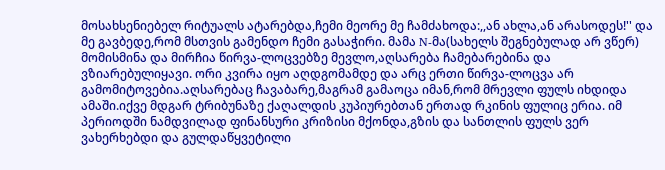მოსახსენიებელ რიტუალს ატარებდა,ჩემი მეორე მე ჩამძახოდა:,,ან ახლა,ან არასოდეს!'' და მე გავბედე,რომ მსთვის გამენდო ჩემი გასაჭირი. მამა N-მა(სახელს შეგნებულად არ ვწერ) მომისმინა და მირჩია წირვა-ლოცვებზე მევლო,აღსარება ჩამებარებინა და ვზიარებულიყავი. ორი კვირა იყო აღდგომამდე და არც ერთი წირვა-ლოცვა არ გამომიტოვებია.აღსარებაც ჩავაბარე,მაგრამ გამაოცა იმან,რომ მრევლი ფულს იხდიდა ამაში.იქვე მდგარ ტრიბუნაზე ქაღალდის კუპიურებთან ერთად რკინის ფულიც ერია. იმ პერიოდში ნამდვილად ფინანსური კრიზისი მქონდა,გზის და სანთლის ფულს ვერ ვახერხებდი და გულდაწყვეტილი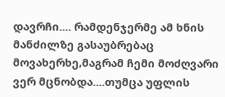დავრჩი.... რამდენჯერმე ამ ხნის მანძილზე გასაუბრებაც მოვახერხე,მაგრამ ჩემი მოძღვარი ვერ მცნობდა....თუმცა უფლის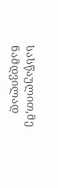სასწაულით,მე ნამდვილად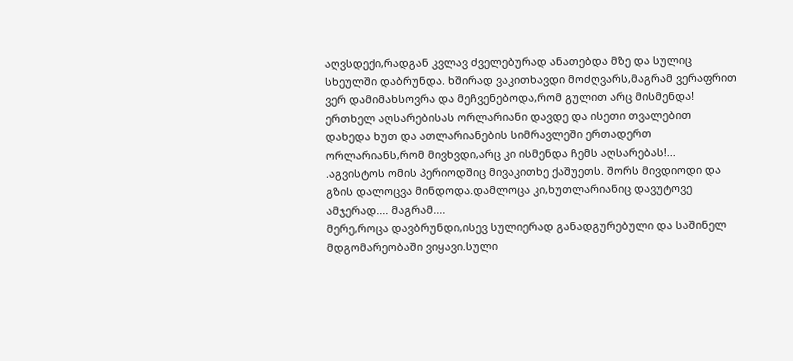აღვსდექი,რადგან კვლავ ძველებურად ანათებდა მზე და სულიც სხეულში დაბრუნდა. ხშირად ვაკითხავდი მოძღვარს,მაგრამ ვერაფრით ვერ დამიმახსოვრა და მეჩვენებოდა,რომ გულით არც მისმენდა!  ერთხელ აღსარებისას ორლარიანი დავდე და ისეთი თვალებით დახედა ხუთ და ათლარიანების სიმრავლეში ერთადერთ ორლარიანს,რომ მივხვდი,არც კი ისმენდა ჩემს აღსარებას!...
.აგვისტოს ომის პერიოდშიც მივაკითხე ქაშუეთს. შორს მივდიოდი და გზის დალოცვა მინდოდა.დამლოცა კი,ხუთლარიანიც დავუტოვე ამჯერად.... მაგრამ....
მერე,როცა დავბრუნდი,ისევ სულიერად განადგურებული და საშინელ მდგომარეობაში ვიყავი.სული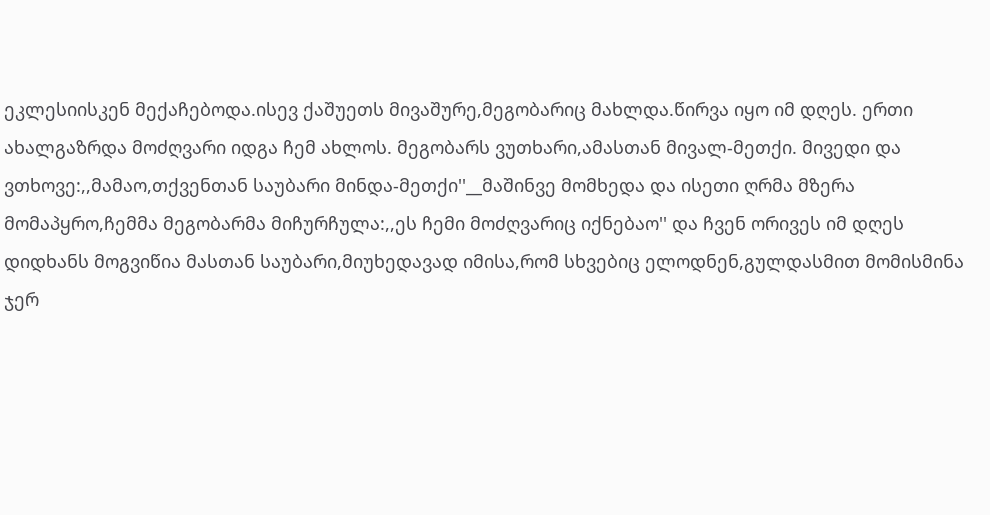ეკლესიისკენ მექაჩებოდა.ისევ ქაშუეთს მივაშურე,მეგობარიც მახლდა.წირვა იყო იმ დღეს. ერთი ახალგაზრდა მოძღვარი იდგა ჩემ ახლოს. მეგობარს ვუთხარი,ამასთან მივალ-მეთქი. მივედი და ვთხოვე:,,მამაო,თქვენთან საუბარი მინდა-მეთქი''__მაშინვე მომხედა და ისეთი ღრმა მზერა მომაპყრო,ჩემმა მეგობარმა მიჩურჩულა:,,ეს ჩემი მოძღვარიც იქნებაო'' და ჩვენ ორივეს იმ დღეს დიდხანს მოგვიწია მასთან საუბარი,მიუხედავად იმისა,რომ სხვებიც ელოდნენ,გულდასმით მომისმინა ჯერ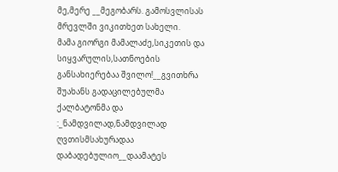მე,მერე __მეგობარს. გამოსვლისას მრევლში ვიკითხეთ სახელი.
მამა გიორგი მამალაძე,სიკეთის და სიყვარულის,სათნოების განსახიერებაა შვილო!__გვითხრა შუახანს გადაცილებულმა ქალბატონმა და :_ნამდვილად,ნამდვილად ღვთისმსახურადაა დაბადებულიო__დაამატეს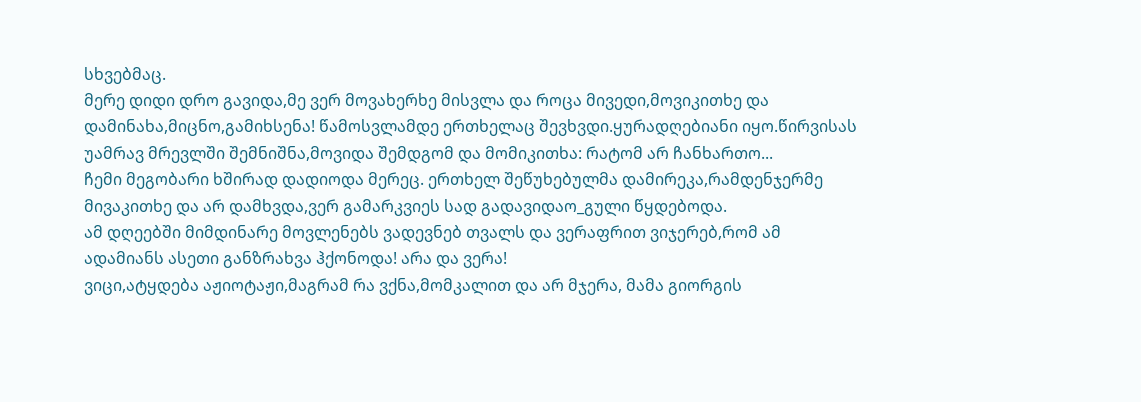სხვებმაც.
მერე დიდი დრო გავიდა,მე ვერ მოვახერხე მისვლა და როცა მივედი,მოვიკითხე და დამინახა,მიცნო,გამიხსენა! წამოსვლამდე ერთხელაც შევხვდი.ყურადღებიანი იყო.წირვისას უამრავ მრევლში შემნიშნა,მოვიდა შემდგომ და მომიკითხა: რატომ არ ჩანხართო...
ჩემი მეგობარი ხშირად დადიოდა მერეც. ერთხელ შეწუხებულმა დამირეკა,რამდენჯერმე მივაკითხე და არ დამხვდა,ვერ გამარკვიეს სად გადავიდაო_გული წყდებოდა.
ამ დღეებში მიმდინარე მოვლენებს ვადევნებ თვალს და ვერაფრით ვიჯერებ,რომ ამ ადამიანს ასეთი განზრახვა ჰქონოდა! არა და ვერა!
ვიცი,ატყდება აჟიოტაჟი,მაგრამ რა ვქნა,მომკალით და არ მჯერა, მამა გიორგის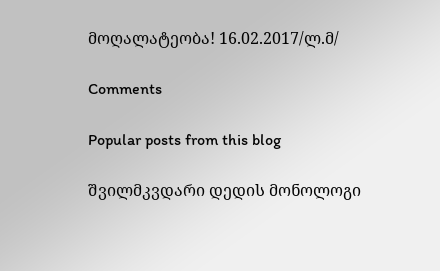მოღალატეობა! 16.02.2017/ლ.მ/

Comments

Popular posts from this blog

შვილმკვდარი დედის მონოლოგი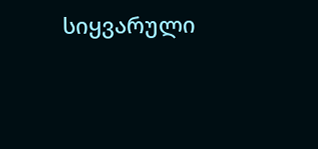სიყვარული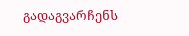გადაგვარჩენს